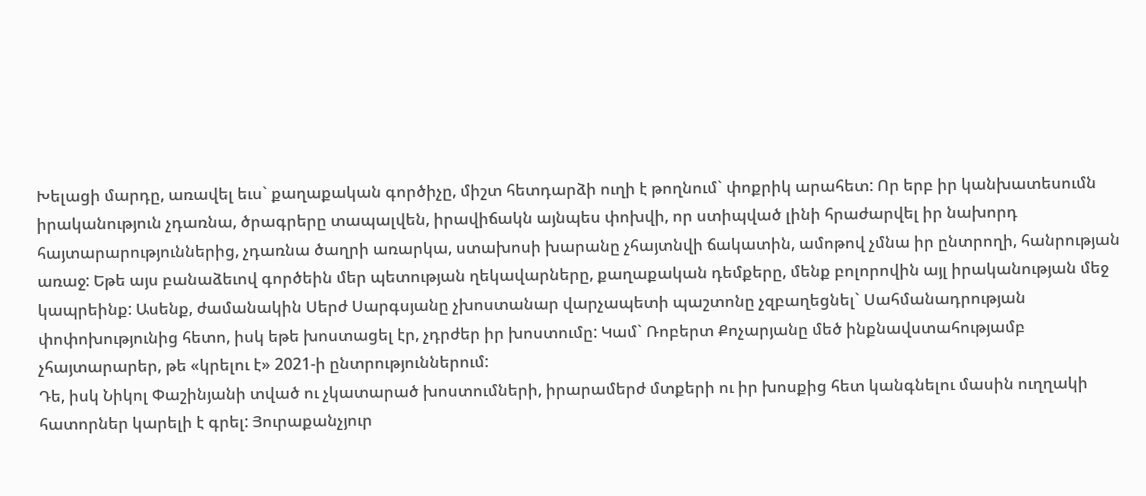Խելացի մարդը, առավել եւս` քաղաքական գործիչը, միշտ հետդարձի ուղի է թողնում` փոքրիկ արահետ: Որ երբ իր կանխատեսումն իրականություն չդառնա, ծրագրերը տապալվեն, իրավիճակն այնպես փոխվի, որ ստիպված լինի հրաժարվել իր նախորդ հայտարարություններից, չդառնա ծաղրի առարկա, ստախոսի խարանը չհայտնվի ճակատին, ամոթով չմնա իր ընտրողի, հանրության առաջ: Եթե այս բանաձեւով գործեին մեր պետության ղեկավարները, քաղաքական դեմքերը, մենք բոլորովին այլ իրականության մեջ կապրեինք: Ասենք, ժամանակին Սերժ Սարգսյանը չխոստանար վարչապետի պաշտոնը չզբաղեցնել` Սահմանադրության փոփոխությունից հետո, իսկ եթե խոստացել էր, չդրժեր իր խոստումը: Կամ` Ռոբերտ Քոչարյանը մեծ ինքնավստահությամբ չհայտարարեր, թե «կրելու է» 2021-ի ընտրություններում:
Դե, իսկ Նիկոլ Փաշինյանի տված ու չկատարած խոստումների, իրարամերժ մտքերի ու իր խոսքից հետ կանգնելու մասին ուղղակի հատորներ կարելի է գրել: Յուրաքանչյուր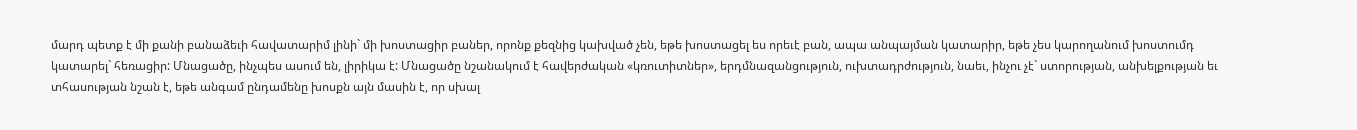մարդ պետք է մի քանի բանաձեւի հավատարիմ լինի` մի խոստացիր բաներ, որոնք քեզնից կախված չեն, եթե խոստացել ես որեւէ բան, ապա անպայման կատարիր, եթե չես կարողանում խոստումդ կատարել` հեռացիր: Մնացածը, ինչպես ասում են, լիրիկա է: Մնացածը նշանակում է հավերժական «կռուտիտներ», երդմնազանցություն, ուխտադրժություն, նաեւ, ինչու չէ` ստորության, անխելքության եւ տհասության նշան է, եթե անգամ ընդամենը խոսքն այն մասին է, որ սխալ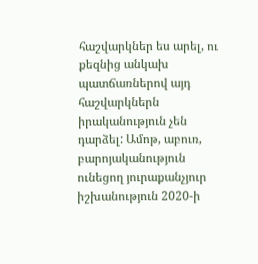հաշվարկներ ես արել, ու քեզնից անկախ պատճառներով այդ հաշվարկներն իրականություն չեն դարձել: Ամոթ, աբուռ, բարոյականություն ունեցող յուրաքանչյուր իշխանություն 2020-ի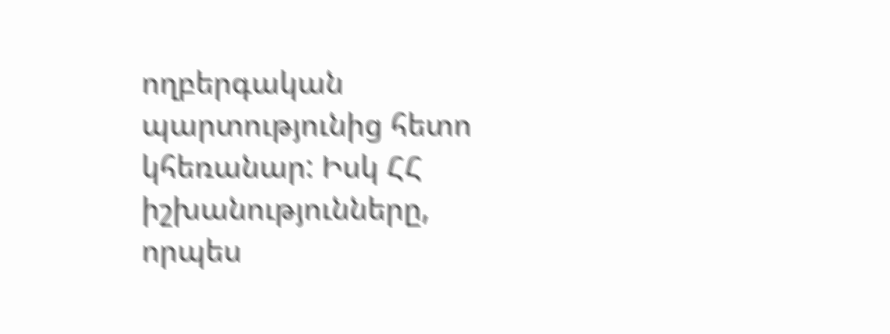ողբերգական պարտությունից հետո կհեռանար: Իսկ ՀՀ իշխանությունները, որպես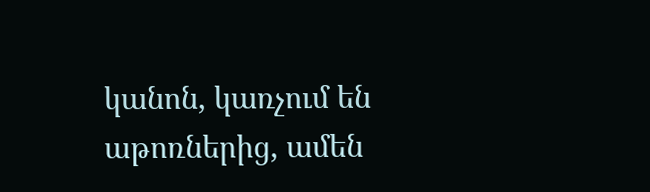կանոն, կառչում են աթոռներից, ամեն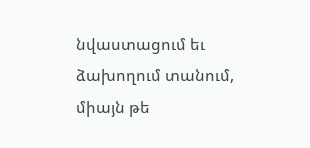նվաստացում եւ ձախողում տանում, միայն թե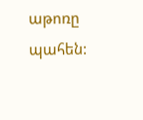աթոռը պահեն: